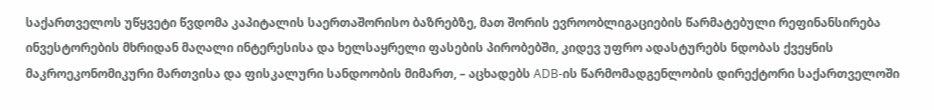საქართველოს უწყვეტი წვდომა კაპიტალის საერთაშორისო ბაზრებზე, მათ შორის ევროობლიგაციების წარმატებული რეფინანსირება ინვესტორების მხრიდან მაღალი ინტერესისა და ხელსაყრელი ფასების პირობებში, კიდევ უფრო ადასტურებს ნდობას ქვეყნის მაკროეკონომიკური მართვისა და ფისკალური სანდოობის მიმართ, – აცხადებს ADB-ის წარმომადგენლობის დირექტორი საქართველოში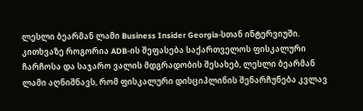ლესლი ბეარმან ლამი Business Insider Georgia-სთან ინტერვიუში.
კითხვაზე როგორია ADB-ის შეფასება საქართველოს ფისკალური ჩარჩოსა და საჯარო ვალის მდგრადობის შესახებ, ლესლი ბეარმან ლამი აღნიშნავს, რომ ფისკალური დისციპლინის შენარჩუნება კვლავ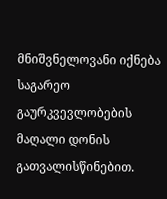მნიშვნელოვანი იქნება საგარეო გაურკვევლობების მაღალი დონის გათვალისწინებით.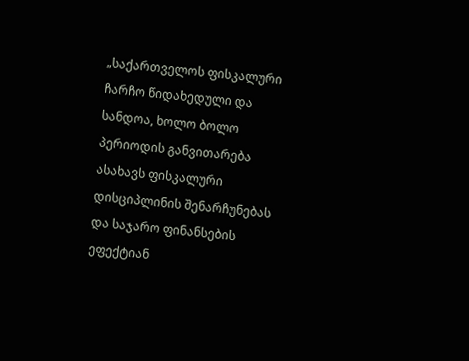„საქართველოს ფისკალური ჩარჩო წიდახედული და სანდოა, ხოლო ბოლო პერიოდის განვითარება ასახავს ფისკალური დისციპლინის შენარჩუნებას და საჯარო ფინანსების ეფექტიან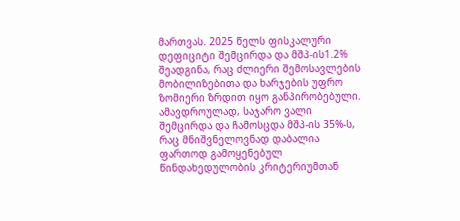მართვას. 2025 წელს ფისკალური დეფიციტი შემცირდა და მშპ-ის1.2% შეადგინა, რაც ძლიერი შემოსავლების მობილიზებითა და ხარჯების უფრო ზომიერი ზრდით იყო განპირობებული. ამავდროულად, საჯარო ვალი შემცირდა და ჩამოსცდა მშპ-ის 35%-ს, რაც მნიშვნელოვნად დაბალია ფართოდ გამოყენებულ წინდახედულობის კრიტერიუმთან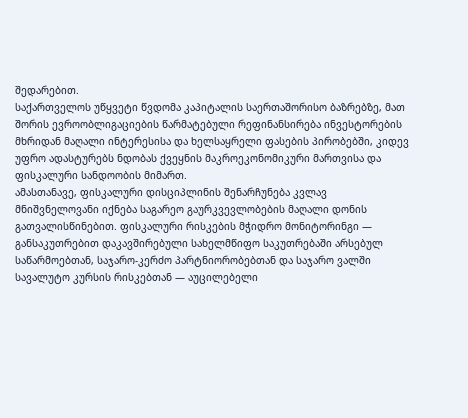შედარებით.
საქართველოს უწყვეტი წვდომა კაპიტალის საერთაშორისო ბაზრებზე, მათ შორის ევროობლიგაციების წარმატებული რეფინანსირება ინვესტორების მხრიდან მაღალი ინტერესისა და ხელსაყრელი ფასების პირობებში, კიდევ უფრო ადასტურებს ნდობას ქვეყნის მაკროეკონომიკური მართვისა და ფისკალური სანდოობის მიმართ.
ამასთანავე, ფისკალური დისციპლინის შენარჩუნება კვლავ მნიშვნელოვანი იქნება საგარეო გაურკვევლობების მაღალი დონის გათვალისწინებით. ფისკალური რისკების მჭიდრო მონიტორინგი — განსაკუთრებით დაკავშირებული სახელმწიფო საკუთრებაში არსებულ საწარმოებთან, საჯარო-კერძო პარტნიორობებთან და საჯარო ვალში სავალუტო კურსის რისკებთან — აუცილებელი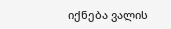იქნება ვალის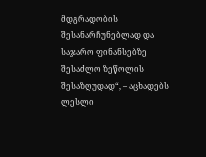მდგრადობის შესანარჩუნებლად და საჯარო ფინანსებზე შესაძლო ზეწოლის შესაზღუდად“, – აცხადებს ლესლი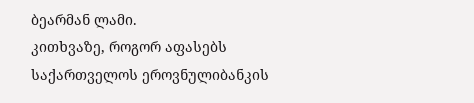ბეარმან ლამი.
კითხვაზე, როგორ აფასებს საქართველოს ეროვნულიბანკის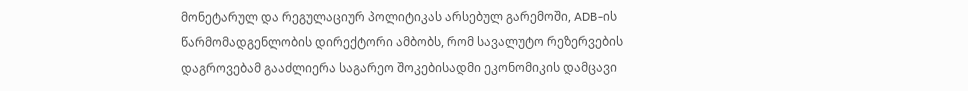მონეტარულ და რეგულაციურ პოლიტიკას არსებულ გარემოში, ADB-ის წარმომადგენლობის დირექტორი ამბობს, რომ სავალუტო რეზერვების დაგროვებამ გააძლიერა საგარეო შოკებისადმი ეკონომიკის დამცავი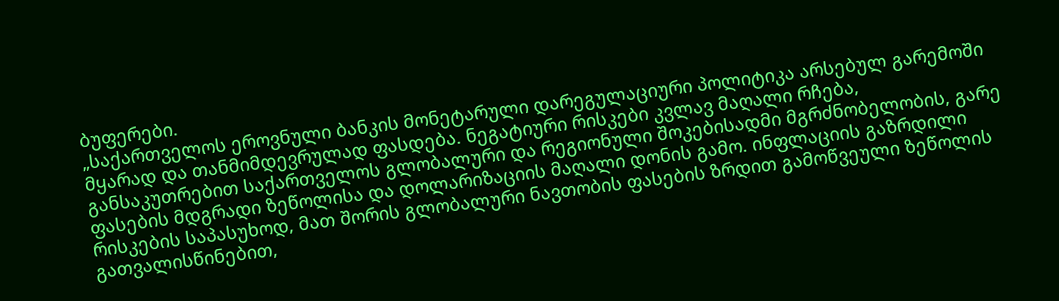ბუფერები.
„საქართველოს ეროვნული ბანკის მონეტარული დარეგულაციური პოლიტიკა არსებულ გარემოში მყარად და თანმიმდევრულად ფასდება. ნეგატიური რისკები კვლავ მაღალი რჩება, განსაკუთრებით საქართველოს გლობალური და რეგიონული შოკებისადმი მგრძნობელობის, გარე ფასების მდგრადი ზეწოლისა და დოლარიზაციის მაღალი დონის გამო. ინფლაციის გაზრდილი რისკების საპასუხოდ, მათ შორის გლობალური ნავთობის ფასების ზრდით გამოწვეული ზეწოლის გათვალისწინებით,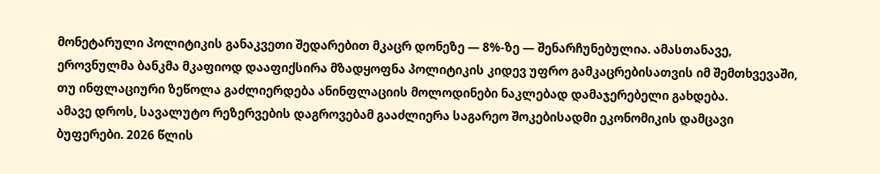მონეტარული პოლიტიკის განაკვეთი შედარებით მკაცრ დონეზე — 8%-ზე — შენარჩუნებულია. ამასთანავე, ეროვნულმა ბანკმა მკაფიოდ დააფიქსირა მზადყოფნა პოლიტიკის კიდევ უფრო გამკაცრებისათვის იმ შემთხვევაში, თუ ინფლაციური ზეწოლა გაძლიერდება ანინფლაციის მოლოდინები ნაკლებად დამაჯერებელი გახდება.
ამავე დროს, სავალუტო რეზერვების დაგროვებამ გააძლიერა საგარეო შოკებისადმი ეკონომიკის დამცავი ბუფერები. 2026 წლის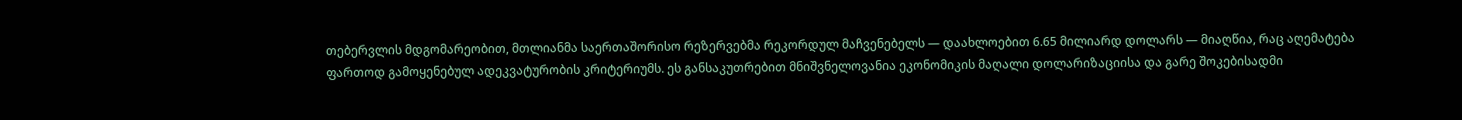თებერვლის მდგომარეობით, მთლიანმა საერთაშორისო რეზერვებმა რეკორდულ მაჩვენებელს — დაახლოებით 6.65 მილიარდ დოლარს — მიაღწია, რაც აღემატება ფართოდ გამოყენებულ ადეკვატურობის კრიტერიუმს. ეს განსაკუთრებით მნიშვნელოვანია ეკონომიკის მაღალი დოლარიზაციისა და გარე შოკებისადმი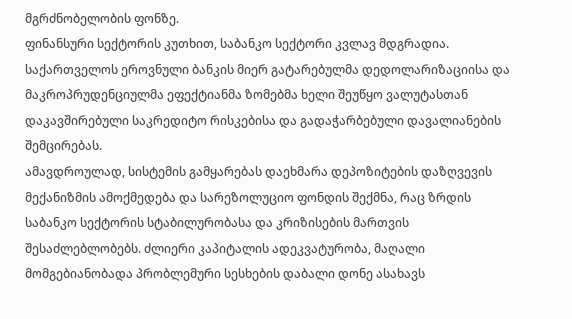მგრძნობელობის ფონზე.
ფინანსური სექტორის კუთხით, საბანკო სექტორი კვლავ მდგრადია. საქართველოს ეროვნული ბანკის მიერ გატარებულმა დედოლარიზაციისა და მაკროპრუდენციულმა ეფექტიანმა ზომებმა ხელი შეუწყო ვალუტასთან დაკავშირებული საკრედიტო რისკებისა და გადაჭარბებული დავალიანების შემცირებას.
ამავდროულად, სისტემის გამყარებას დაეხმარა დეპოზიტების დაზღვევის მექანიზმის ამოქმედება და სარეზოლუციო ფონდის შექმნა, რაც ზრდის საბანკო სექტორის სტაბილურობასა და კრიზისების მართვის შესაძლებლობებს. ძლიერი კაპიტალის ადეკვატურობა, მაღალი მომგებიანობადა პრობლემური სესხების დაბალი დონე ასახავს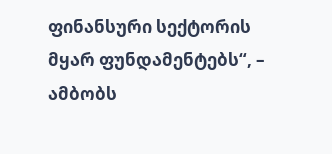ფინანსური სექტორის მყარ ფუნდამენტებს“, – ამბობს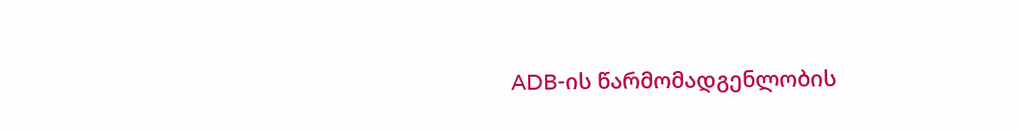ADB-ის წარმომადგენლობის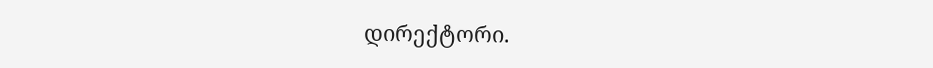დირექტორი.